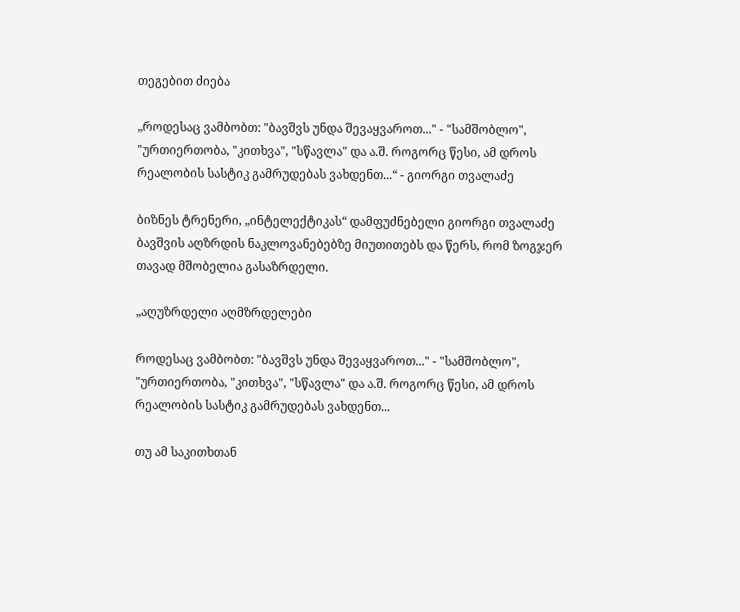თეგებით ძიება

„როდესაც ვამბობთ: "ბავშვს უნდა შევაყვაროთ..." - "სამშობლო", "ურთიერთობა, "კითხვა", "სწავლა" და ა.შ. როგორც წესი, ამ დროს რეალობის სასტიკ გამრუდებას ვახდენთ...“ - გიორგი თვალაძე

ბიზნეს ტრენერი, „ინტელექტიკას“ დამფუძნებელი გიორგი თვალაძე ბავშვის აღზრდის ნაკლოვანებებზე მიუთითებს და წერს, რომ ზოგჯერ თავად მშობელია გასაზრდელი.

„აღუზრდელი აღმზრდელები

როდესაც ვამბობთ: "ბავშვს უნდა შევაყვაროთ..." - "სამშობლო", "ურთიერთობა, "კითხვა", "სწავლა" და ა.შ. როგორც წესი, ამ დროს რეალობის სასტიკ გამრუდებას ვახდენთ...

თუ ამ საკითხთან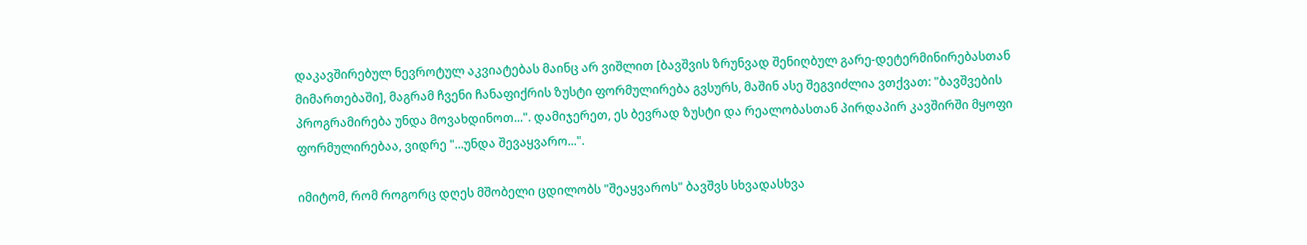დაკავშირებულ ნევროტულ აკვიატებას მაინც არ ვიშლით [ბავშვის ზრუნვად შენიღბულ გარე-დეტერმინირებასთან მიმართებაში], მაგრამ ჩვენი ჩანაფიქრის ზუსტი ფორმულირება გვსურს, მაშინ ასე შეგვიძლია ვთქვათ: "ბავშვების პროგრამირება უნდა მოვახდინოთ...". დამიჯერეთ, ეს ბევრად ზუსტი და რეალობასთან პირდაპირ კავშირში მყოფი ფორმულირებაა, ვიდრე "...უნდა შევაყვარო...".

იმიტომ, რომ როგორც დღეს მშობელი ცდილობს "შეაყვაროს" ბავშვს სხვადასხვა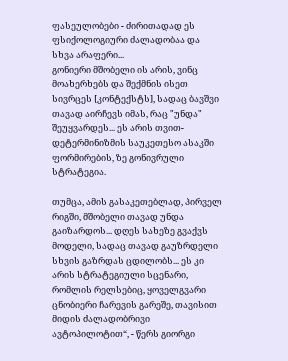ფასეულობები - ძირითადად ეს ფსიქოლოგიური ძალადობაა და სხვა არაფერი...
გონიერი მშობელი ის არის, ვინც მოახერხებს და შექმნის ისეთ სივრცეს [კონტექსტს], სადაც ბავშვი თავად აირჩევს იმას, რაც "უნდა" შეუყვარდეს... ეს არის თვით-დეტერმინიზმის საუკეთესო ასაკში ფორმირების, ზე გონივრული სტრატეგია.

თუმცა, ამის გასაკეთებლად, პირველ რიგში, მშობელი თავად უნდა გაიზარდოს... დღეს სახეზე გვაქვს მოდელი, სადაც თავად გაუზრდელი სხვის გაზრდას ცდილობს... ეს კი არის სტრატეგიული სცენარი, რომლის რელსებიც, ყოველგვარი ცნობიერი ჩარევის გარეშე, თავისით მიდის ძალადობრივი ავტოპილოტით“, - წერს გიორგი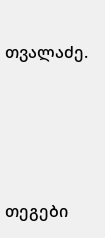თვალაძე.






თეგები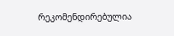რეკომენდირებულია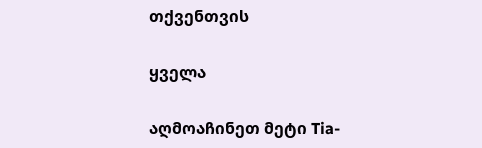თქვენთვის

ყველა

აღმოაჩინეთ მეტი Tia-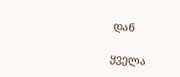დან

ყველა